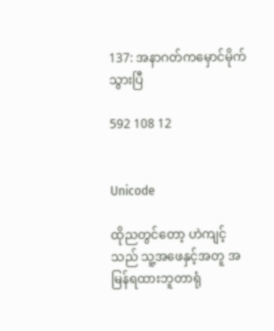137: အနာဂတ်ကမှောင်မိုက်သွားပြီ

592 108 12


Unicode

ထိုညတွင်တော့ ဟဲကျင့် သည် သူ့အဖေနှင့်အတူ အမြန်ရထားဘူတာရုံ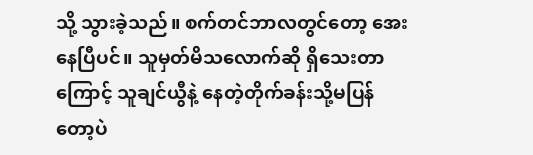သို့ သွားခဲ့သည်။ စက်တင်ဘာလတွင်တော့ အေးနေပြီပင်။ သူမှတ်မိသလောက်ဆို ရှိသေးတာကြောင့် သူချင်ယွီနဲ့ နေတဲ့တိုက်ခန်းသို့မပြန်တော့ပဲ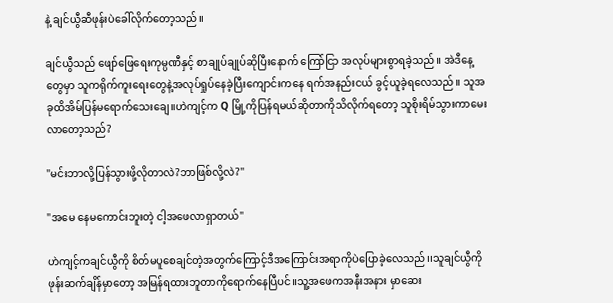နဲ့ ချင်ယွီဆီဖုန်းပဲခေါ်လိုက်တော့သည်။

ချင်ယွီသည် ဖျော်ဖြေရေးကုမ္ပဏီနှင့် စာချုပ်ချုပ်ဆိုပြီးနောက် ကြော်ငြာ အလုပ်များစွာရခဲ့သည်။ အဲဒီနေ့တွေမှာ သူကရိုက်ကူးရေးတွေနဲ့အလုပ်ရှုပ်နေခဲ့ပြီးကျောင်းကနေ ရက်အနည်းငယ် ခွင့်ယူခဲ့ရလေသည်။ သူအခုထိအိမ်ပြန်မရောက်သေးချေ။ဟဲကျင့်က Q မြို့ကိုပြန်ရမယ်ဆိုတာကိုသိလိုက်ရတော့ သူစိုးရိမ်သွားကာမေးလာတော့သည်?

"မင်းဘာလို့ပြန်သွားဖို့လိုတာလဲ?ဘာဖြစ်လို့လဲ?"

"အမေ နေမကောင်းဘူးတဲ့ ငါ့အဖေလာရှာတယ်"

ဟဲကျင့်ကချင်ယွီကို စိတ်မပူစေချင်တဲ့အတွက်ကြောင့်ဒီအကြောင်းအရာကိုပဲပြောခဲ့လေသည်၊၊သူချင်ယွီကိုဖုန်းဆက်ချိန်မှာတော့ အမြန်ရထားဘူတာကိုရောက်နေပြီပင်။သူ့အဖေကအနီးအနား မှာဆေး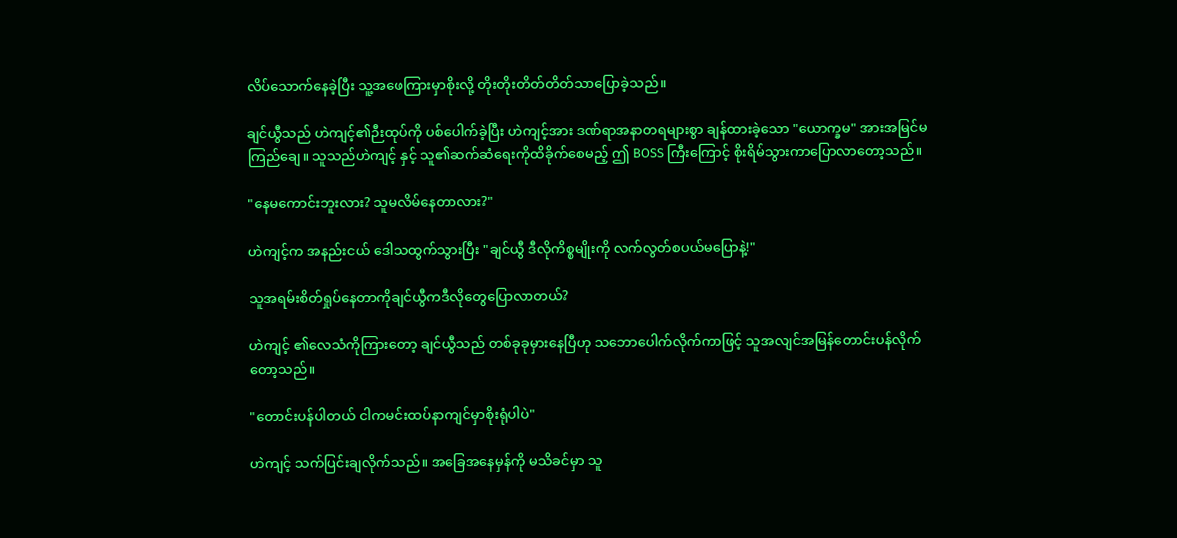လိပ်သောက်နေခဲ့ပြီး သူ့အဖေကြားမှာစိုးလို့ တိုးတိုးတိတ်တိတ်သာပြောခဲ့သည်။

ချင်ယွီသည် ဟဲကျင့်၏ဉီးထုပ်ကို ပစ်ပေါက်ခဲ့ပြီး ဟဲကျင့်အား ဒဏ်ရာအနာတရများစွာ ချန်ထားခဲ့သော "ယောက္ခမ" အားအမြင်မကြည်ချေ။ သူသည်ဟဲကျင့် နှင့် သူ၏ဆက်ဆံရေးကိုထိခိုက်စေမည့် ဤ BOSS ကြီးကြောင့် စိုးရိမ်သွားကာပြောလာတော့သည်။

"နေမကောင်းဘူးလား? သူမလိမ်နေတာလား?"

ဟဲကျင့်က အနည်းငယ် ဒေါသထွက်သွားပြီး "ချင်ယွီ ဒီလိုကိစ္စမျိုးကို လက်လွတ်စပယ်မပြောနဲ့!"

သူအရမ်းစိတ်ရှုပ်နေတာကိုချင်ယွီကဒီလိုတွေပြောလာတယ်?

ဟဲကျင့် ၏လေသံကိုကြားတော့ ချင်ယွီသည် တစ်ခုခုမှားနေပြီဟု သဘောပေါက်လိုက်ကာဖြင့် သူအလျင်အမြန်တောင်းပန်လိုက်တော့သည်။

"တောင်းပန်ပါတယ် ငါကမင်းထပ်နာကျင်မှာစိုးရုံပါပဲ"

ဟဲကျင့် သက်ပြင်းချလိုက်သည်။ အခြေအနေမှန်ကို မသိခင်မှာ သူ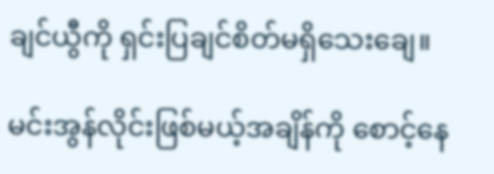ချင်ယွီကို ရှင်းပြချင်စိတ်မရှိသေးချေ။

မင်းအွန်လိုင်းဖြစ်မယ့်အချိန်ကို စောင့်နေ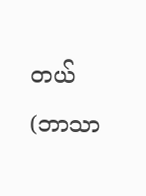တယ်(ဘာသာ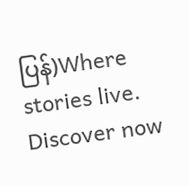ပြန်)Where stories live. Discover now